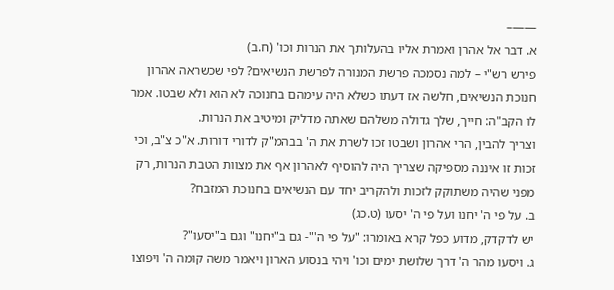——–
א. דבר אל אהרן ואמרת אליו בהעלותך את הנרות וכו' (ח.ב)
פירש רש"י – למה נסמכה פרשת המנורה לפרשת הנשיאים? לפי שכשראה אהרון חנוכת הנשיאים, חלשה אז דעתו כשלא היה עימהם בחנוכה לא הוא ולא שבטו. אמר לו הקב"ה: חייך, שלך גדולה משלהם שאתה מדליק ומיטיב את הנרות.
וצריך להבין, הרי אהרון ושבטו זכו לשרת את ה' בבהמ"ק לדורי דורות. א"כ צ"ב, וכי זכות זו איננה מספיקה שצריך היה להוסיף לאהרון אף את מצוות הטבת הנרות, רק מפני שהיה משתוקק לזכות ולהקריב יחד עם הנשיאים בחנוכת המזבח?
ב. על פי ה' יחנו ועל פי ה' יסעו (ט.כג)
יש לדקדק, מדוע כפל קרא באומרו: "על פי ה'"- גם ב"יחנו" וגם ב"יסעו"?
ג. ויסעו מהר ה' דרך שלושת ימים וכו' ויהי בנסוע הארון ויאמר משה קומה ה' ויפוצו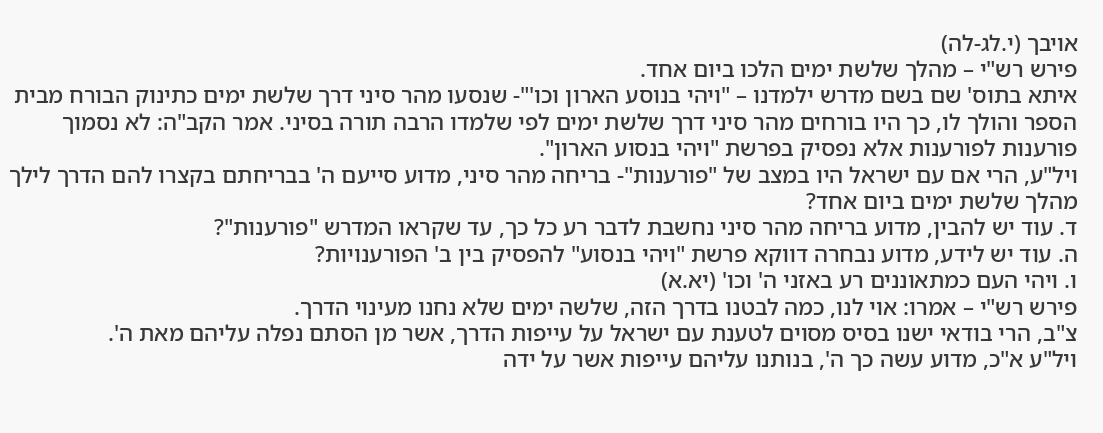אויבך (י.לג-לה)
פירש רש"י – מהלך שלשת ימים הלכו ביום אחד.
איתא בתוס' שם בשם מדרש ילמדנו – "ויהי בנוסע הארון וכו'"- שנסעו מהר סיני דרך שלשת ימים כתינוק הבורח מבית הספר והולך לו, כך היו בורחים מהר סיני דרך שלשת ימים לפי שלמדו הרבה תורה בסיני. אמר הקב"ה: לא נסמוך פורענות לפורענות אלא נפסיק בפרשת "ויהי בנסוע הארון".
ויל"ע, הרי אם עם ישראל היו במצב של "פורענות"- בריחה מהר סיני, מדוע סייעם ה' בבריחתם בקצרו להם הדרך לילך מהלך שלשת ימים ביום אחד?
ד. עוד יש להבין, מדוע בריחה מהר סיני נחשבת לדבר רע כל כך, עד שקראו המדרש "פורענות"?
ה. עוד יש לידע, מדוע נבחרה דווקא פרשת "ויהי בנסוע" להפסיק בין ב' הפורענויות?
ו. ויהי העם כמתאוננים רע באזני ה' וכו' (יא.א)
פירש רש"י – אמרו: אוי לנו, כמה לבטנו בדרך הזה, שלשה ימים שלא נחנו מעינוי הדרך.
צ"ב, הרי בודאי ישנו בסיס מסוים לטענת עם ישראל על עייפות הדרך, אשר מן הסתם נפלה עליהם מאת ה'.
ויל"ע א"כ, מדוע עשה כך ה', בנותנו עליהם עייפות אשר על ידה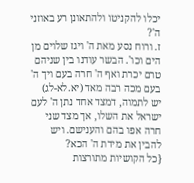יכלו להקניטו ולהתאונן רע באוזני ה'?
ז. ורוח נסע מאת ה' ויגז שלוים מן הים וכו'. הבשר עודנו בין שניהם טרם יכרת ואף ה' חרה בעם ויך ה' בעם מכה רבה מאד (יא.לא-לג)
יש לתמוה, דמצד אחד נתן ה' לעם ישראל את השלו, אך מצד שני חרה אפו בהם והענישם. ויש להבין את מידת ה' הכא?
{כל הקושיות מתורצות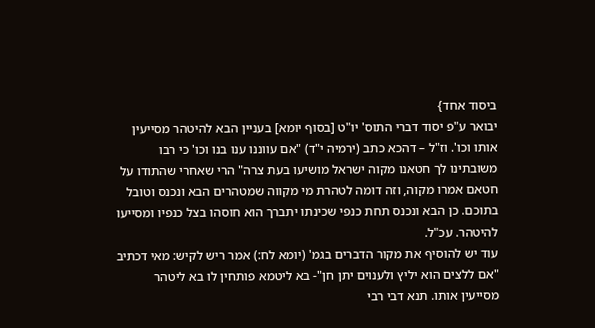ביסוד אחד}
יבואר ע"פ יסוד דברי התוס' יו"ט [בסוף יומא] בעניין הבא להיטהר מסייעין אותו וכו'. וז"ל – דהכא כתב (ירמיה י"ד) "אם עווננו ענו בנו וכו' כי רבו משובתינו לך חטאנו מקוה ישראל מושיעו בעת צרה" הרי שאחרי שהתודו על חטאם אמרו מקוה, וזה דומה לטהרת מי מקווה שמטהרים הבא ונכנס וטובל בתוכם. כן הבא ונכנס תחת כנפי שכינתו יתברך הוא חוסהו בצל כנפיו ומסייעו להיטהר. עכ"ל.
עוד יש להוסיף את מקור הדברים בגמ' (יומא לח:) אמר ריש לקיש: מאי דכתיב "אם ללצים הוא יליץ ולענוים יתן חן"- בא ליטמא פותחין לו בא ליטהר מסייעין אותו. תנא דבי רבי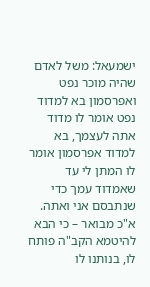ישמעאל: משל לאדם שהיה מוכר נפט ואפרסמון בא למדוד נפט אומר לו מדוד אתה לעצמך, בא למדוד אפרסמון אומר לו המתן לי עד שאמדוד עמך כדי שנתבסם אני ואתה.
א"כ מבואר – כי הבא להיטמא הקב"ה פותח לו, בנותנו לו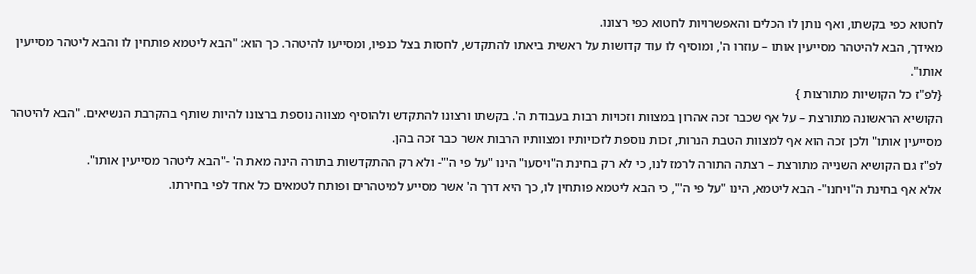לחטוא כפי בקשתו, ואף נותן לו הכלים והאפשרויות לחטוא כפי רצונו.
מאידך, הבא להיטהר מסייעין אותו – עוזרו ה', ומוסיף לו עוד קדושות על ראשית ביאתו להתקדש, לחסות בצל כנפיו, ומסייעו להיטהר. כך הוא: "הבא ליטמא פותחין לו והבא ליטהר מסייעין אותו".
{לפ"ז כל הקושיות מתורצות }
הקושיא הראשונה מתורצת – על אף שכבר זכה אהרון במצוות וזכויות רבות בעבודת ה'. בקשתו ורצונו להתקדש ולהוסיף מצווה נוספת ברצונו להיות שותף בהקרבת הנשיאים. "הבא להיטהר מסייעין אותו" ולכן זכה הוא אף למצוות הטבת הנרות, זכות נוספת לזכויותיו ומצוותיו הרבות אשר כבר זכה בהן.
לפ"ז גם הקושיא השנייה מתורצת – רצתה התורה לרמז לנו, כי לא רק בחינת ה"ויסעו" הינו "על פי ה'"- ולא רק ההתקדשות בתורה הינה מאת ה' -"הבא ליטהר מסייעין אותו".
אלא אף בחינת ה"ויחנו"- הבא ליטמא, הינו "על פי ה'", כי הבא ליטמא פותחין לו, כך היא דרך ה' אשר מסייע למיטהרים ופותח לטמאים כל אחד לפי בחירתו.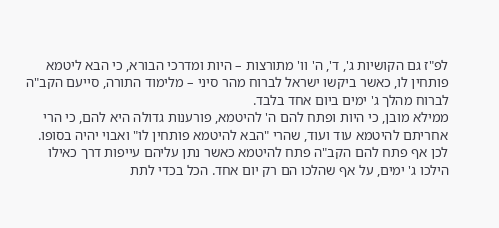לפ"ז גם הקושיות ג', ד', ה' וו' מתורצות – היות ומדרכי הבורא, כי הבא ליטמא פותחין לו, כאשר ביקשו ישראל לברוח מהר סיני – מלימוד התורה, סייעם הקב"ה לברוח מהלך ג' ימים ביום אחד בלבד.
ממילא מובן, כי היות ופתח להם ה' להיטמא, פורענות גדולה היא להם, כי הרי אחריתם להיטמא עוד ועוד, שהרי "הבא להיטמא פותחין לו" ואבוי יהיה בסופו.
לכן אף פתח להם הקב"ה פתח להיטמא כאשר נתן עליהם עייפות דרך כאילו הילכו ג' ימים, על אף שהלכו הם רק יום אחד. הכל בכדי לתת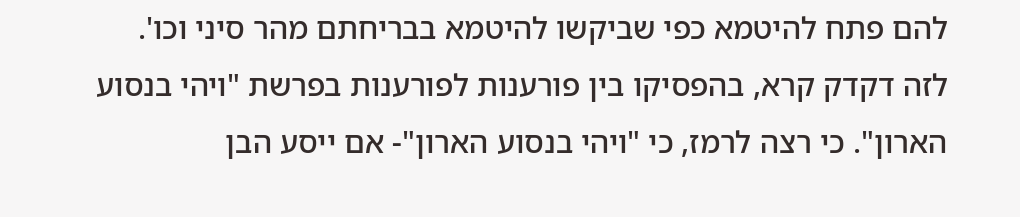להם פתח להיטמא כפי שביקשו להיטמא בבריחתם מהר סיני וכו'.
לזה דקדק קרא, בהפסיקו בין פורענות לפורענות בפרשת "ויהי בנסוע הארון". כי רצה לרמז, כי "ויהי בנסוע הארון"- אם ייסע הבן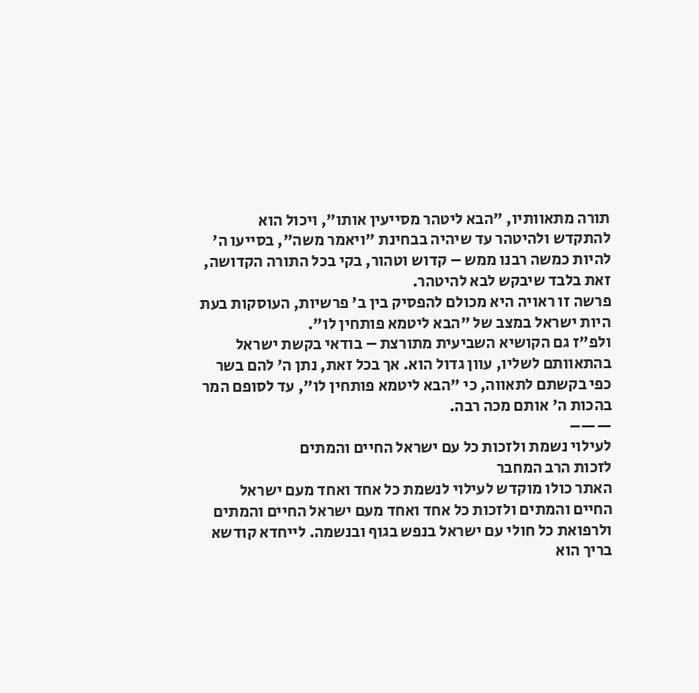תורה מתאוותיו, "הבא ליטהר מסייעין אותו", ויכול הוא להתקדש ולהיטהר עד שיהיה בבחינת "ויאמר משה", בסייעו ה' להיות כמשה רבנו ממש – קדוש וטהור, בקי בכל התורה הקדושה, זאת בלבד שיבקש לבא להיטהר.
פרשה זו ראויה היא מכולם להפסיק בין ב' פרשיות, העוסקות בעת היות ישראל במצב של "הבא ליטמא פותחין לו".
ולפ"ז גם הקושיא השביעית מתורצת – בודאי בקשת ישראל בהתאוותם לשליו, עוון גדול הוא. אך בכל זאת, נתן ה' להם בשר כפי בקשתם לתאווה, כי "הבא ליטמא פותחין לו", עד לסופם המר בהכות ה' אותם מכה רבה.
——–
לעילוי נשמת ולזכות כל עם ישראל החיים והמתים
לזכות הרב המחבר
האתר כולו מוקדש לעילוי לנשמת כל אחד ואחד מעם ישראל החיים והמתים ולזכות כל אחד ואחד מעם ישראל החיים והמתים ולרפואת כל חולי עם ישראל בנפש בגוף ובנשמה. לייחדא קודשא בריך הוא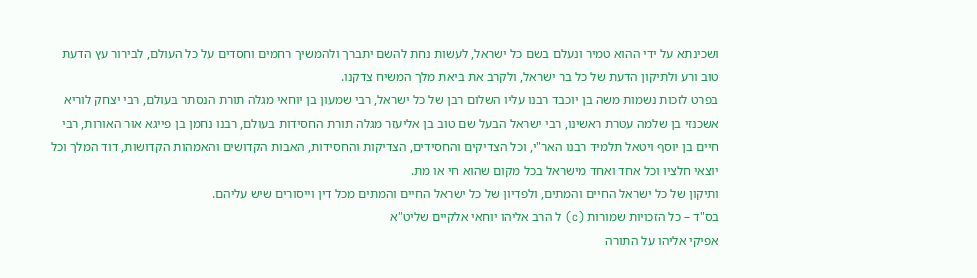ושכינתא על ידי ההוא טמיר ונעלם בשם כל ישראל, לעשות נחת להשם יתברך ולהמשיך רחמים וחסדים על כל העולם, לבירור עץ הדעת טוב ורע ולתיקון הדעת של כל בר ישראל, ולקרב את ביאת מלך המשיח צדקנו.
בפרט לזכות נשמות משה בן יוכבד רבנו עליו השלום רבן של כל ישראל, רבי שמעון בן יוחאי מגלה תורת הנסתר בעולם, רבי יצחק לוריא אשכנזי בן שלמה עטרת ראשינו, רבי ישראל הבעל שם טוב בן אליעזר מגלה תורת החסידות בעולם, רבנו נחמן בן פייגא אור האורות, רבי חיים בן יוסף ויטאל תלמיד רבנו האר"י, וכל הצדיקים והחסידים, הצדיקות והחסידות, האבות הקדושים והאמהות הקדושות, דוד המלך וכל יוצאי חלציו וכל אחד ואחד מישראל בכל מקום שהוא חי או מת.
ותיקון של כל ישראל החיים והמתים, ולפדיון של כל ישראל החיים והמתים מכל דין וייסורים שיש עליהם.
בס"ד – כל הזכויות שמורות (c) ל הרב אליהו יוחאי אלקיים שליט"א
אפיקי אליהו על התורה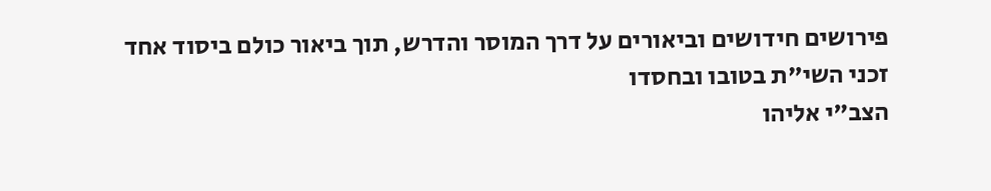פירושים חידושים וביאורים על דרך המוסר והדרש, תוך ביאור כולם ביסוד אחד
זכני השי"ת בטובו ובחסדו
הצב"י אליהו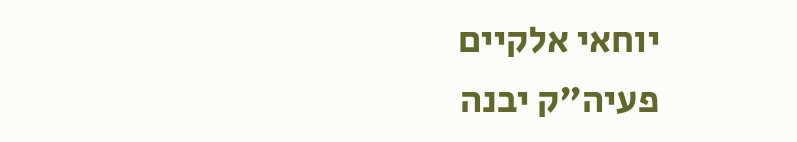יוחאי אלקיים
פעיה"ק יבנה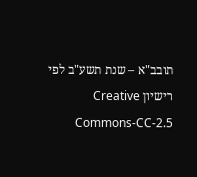תובב"א – שנת תשע"ב לפי רישיון Creative Commons-CC-2.5